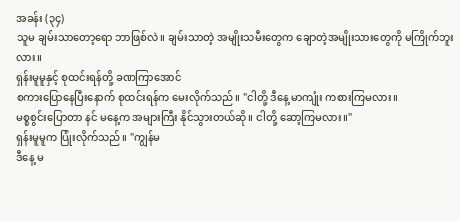အခန်း (၃၄)
သူမ ချမ်းသာတော့ရော ဘာဖြစ်လဲ။ ချမ်းသာတဲ့ အမျိုးသမီးတွေက ချောတဲ့အမျိုးသားတွေကို မကြိုက်ဘူးလား။
ရှန်းမူမူနှင့် စုထင်းရန်တို့ ခဏကြာအောင်
စကားပြောနေပြီးနောက် စုထင်းရန်က မေးလိုက်သည်။ "ငါတို့ ဒီနေ့ မာကျုံး ကစားကြမလား။
မစ္စစွင်းပြောတာ နင် မနေ့က အများကြီး နိုင်သွားတယ်ဆို။ ငါတို့ ဆော့ကြမလား။"
ရှန်းမူမူက ပြုံးလိုက်သည်။ "ကျွန်မ
ဒီနေ့ မ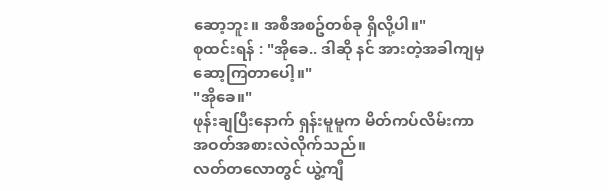ဆော့ဘူး။ အစီအစဥ်တစ်ခု ရှိလို့ပါ။"
စုထင်းရန် : "အိုခေ.. ဒါဆို နင် အားတဲ့အခါကျမှ
ဆော့ကြတာပေါ့။"
"အိုခေ။"
ဖုန်းချပြီးနောက် ရှန်းမူမူက မိတ်ကပ်လိမ်းကာ
အဝတ်အစားလဲလိုက်သည်။
လတ်တလောတွင် ယွဲ့ကျီ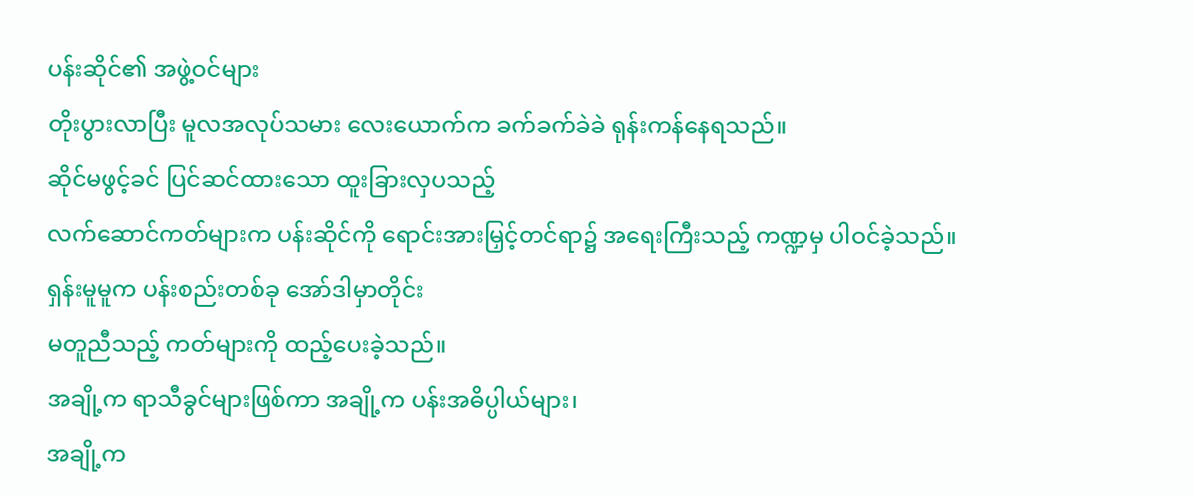ပန်းဆိုင်၏ အဖွဲ့ဝင်များ
တိုးပွားလာပြီး မူလအလုပ်သမား လေးယောက်က ခက်ခက်ခဲခဲ ရုန်းကန်နေရသည်။
ဆိုင်မဖွင့်ခင် ပြင်ဆင်ထားသော ထူးခြားလှပသည့်
လက်ဆောင်ကတ်များက ပန်းဆိုင်ကို ရောင်းအားမြှင့်တင်ရာ၌ အရေးကြီးသည့် ကဏ္ဍမှ ပါဝင်ခဲ့သည်။
ရှန်းမူမူက ပန်းစည်းတစ်ခု အော်ဒါမှာတိုင်း
မတူညီသည့် ကတ်များကို ထည့်ပေးခဲ့သည်။
အချို့က ရာသီခွင်များဖြစ်ကာ အချို့က ပန်းအဓိပ္ပါယ်များ၊
အချို့က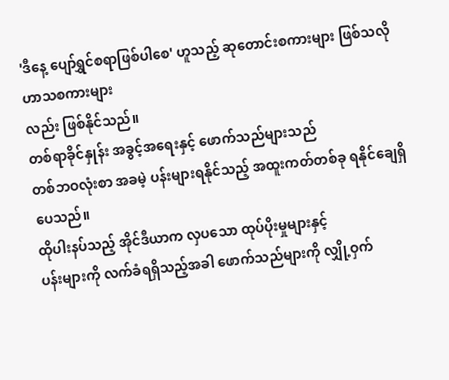'ဒီနေ့ ပျော်ရွှင်စရာဖြစ်ပါစေ' ဟူသည့် ဆုတောင်းစကားများ ဖြစ်သလို ဟာသစကားများ
လည်း ဖြစ်နိုင်သည်။
တစ်ရာခိုင်နှုန်း အခွင့်အရေးနှင့် ဖောက်သည်များသည်
တစ်ဘဝလုံးစာ အခမဲ့ ပန်းများရနိုင်သည့် အထူးကတ်တစ်ခု ရနိုင်ချေရှိပေသည်။
ထိုပါးနပ်သည့် အိုင်ဒီယာက လှပသော ထုပ်ပိုးမှုများနှင့်
ပန်းများကို လက်ခံရရှိသည့်အခါ ဖောက်သည်များကို လျှို့ဝှက်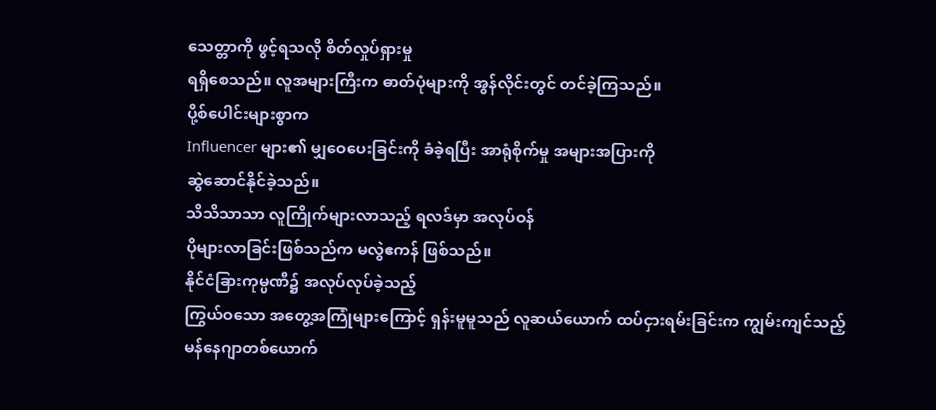သေတ္တာကို ဖွင့်ရသလို စိတ်လှုပ်ရှားမှု
ရရှိစေသည်။ လူအများကြီးက ဓာတ်ပုံများကို အွန်လိုင်းတွင် တင်ခဲ့ကြသည်။
ပို့စ်ပေါင်းများစွာက
Influencer များ၏ မျှဝေပေးခြင်းကို ခံခဲ့ရပြီး အာရုံစိုက်မှု အများအပြားကို
ဆွဲဆောင်နိုင်ခဲ့သည်။
သိသိသာသာ လူကြိုက်များလာသည့် ရလဒ်မှာ အလုပ်ဝန်
ပိုများလာခြင်းဖြစ်သည်က မလွဲဧကန် ဖြစ်သည်။
နိုင်ငံခြားကုမ္ပဏီ၌ အလုပ်လုပ်ခဲ့သည့်
ကြွယ်ဝသော အတွေ့အကြုံများကြောင့် ရှန်းမူမူသည် လူဆယ်ယောက် ထပ်ငှားရမ်းခြင်းက ကျွမ်းကျင်သည့်
မန်နေဂျာတစ်ယောက်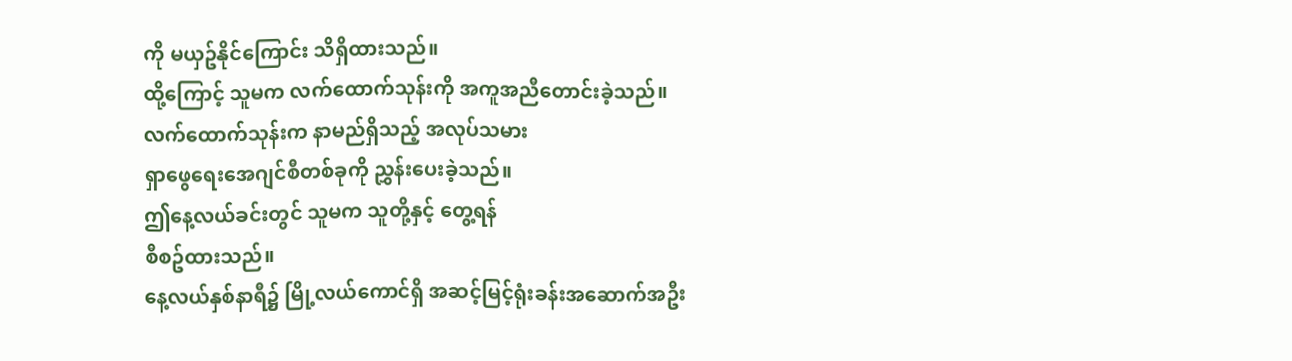ကို မယှဥ်နိုင်ကြောင်း သိရှိထားသည်။
ထို့ကြောင့် သူမက လက်ထောက်သုန်းကို အကူအညီတောင်းခဲ့သည်။
လက်ထောက်သုန်းက နာမည်ရှိသည့် အလုပ်သမား
ရှာဖွေရေးအေဂျင်စီတစ်ခုကို ညွှန်းပေးခဲ့သည်။
ဤနေ့လယ်ခင်းတွင် သူမက သူတို့နှင့် တွေ့ရန်
စီစဥ်ထားသည်။
နေ့လယ်နှစ်နာရီ၌ မြို့လယ်ကောင်ရှိ အဆင့်မြင့်ရုံးခန်းအဆောက်အဦး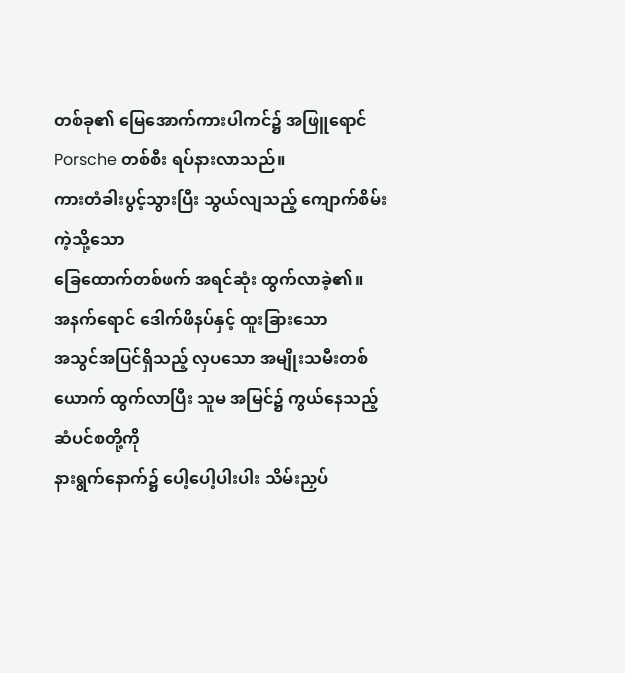တစ်ခု၏ မြေအောက်ကားပါကင်၌ အဖြူရောင် Porsche တစ်စီး ရပ်နားလာသည်။
ကားတံခါးပွင့်သွားပြီး သွယ်လျသည့် ကျောက်စိမ်းကဲ့သို့သော
ခြေထောက်တစ်ဖက် အရင်ဆုံး ထွက်လာခဲ့၏။
အနက်ရောင် ဒေါက်ဖိနပ်နှင့် ထူးခြားသော
အသွင်အပြင်ရှိသည့် လှပသော အမျိုးသမီးတစ်ယောက် ထွက်လာပြီး သူမ အမြင်၌ ကွယ်နေသည့် ဆံပင်စတို့ကို
နားရွက်နောက်၌ ပေါ့ပေါ့ပါးပါး သိမ်းညှပ်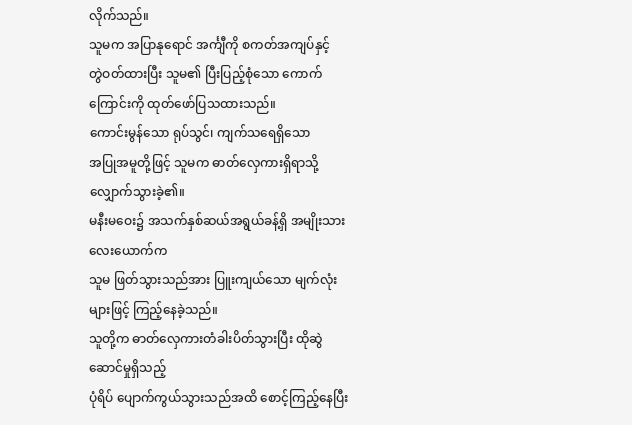လိုက်သည်။
သူမက အပြာနုရောင် အင်္ကျီကို စကတ်အကျပ်နှင့်
တွဲဝတ်ထားပြီး သူမ၏ ပြီးပြည့်စုံသော ကောက်ကြောင်းကို ထုတ်ဖော်ပြသထားသည်။
ကောင်းမွန်သော ရုပ်သွင်၊ ကျက်သရေရှိသော
အပြုအမူတို့ဖြင့် သူမက ဓာတ်လှေကားရှိရာသို့ လျှောက်သွားခဲ့၏။
မနီးမဝေး၌ အသက်နှစ်ဆယ်အရွယ်ခန့်ရှိ အမျိုးသားလေးယောက်က
သူမ ဖြတ်သွားသည်အား ပြူးကျယ်သော မျက်လုံးများဖြင့် ကြည့်နေခဲ့သည်။
သူတို့က ဓာတ်လှေကားတံခါးပိတ်သွားပြီး ထိုဆွဲဆောင်မှုရှိသည့်
ပုံရိပ် ပျောက်ကွယ်သွားသည်အထိ စောင့်ကြည့်နေပြီး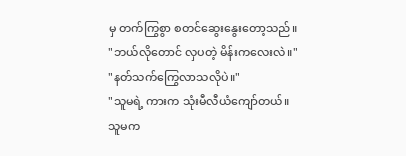မှ တက်ကြွစွာ စတင်ဆွေးနွေးတော့သည်။
"ဘယ်လိုတောင် လှပတဲ့ မိန်းကလေးလဲ။"
"နတ်သက်ကြွေလာသလိုပဲ။"
"သူမရဲ့ ကားက သုံးမီလီယံကျော်တယ်။
သူမက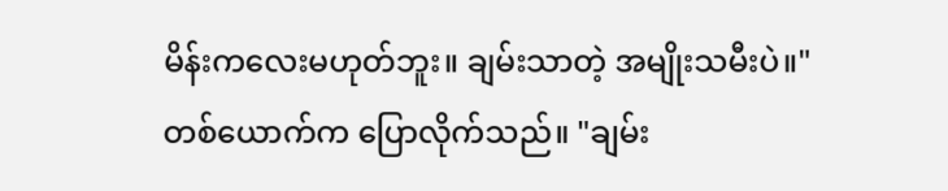မိန်းကလေးမဟုတ်ဘူး။ ချမ်းသာတဲ့ အမျိုးသမီးပဲ။"
တစ်ယောက်က ပြောလိုက်သည်။ "ချမ်း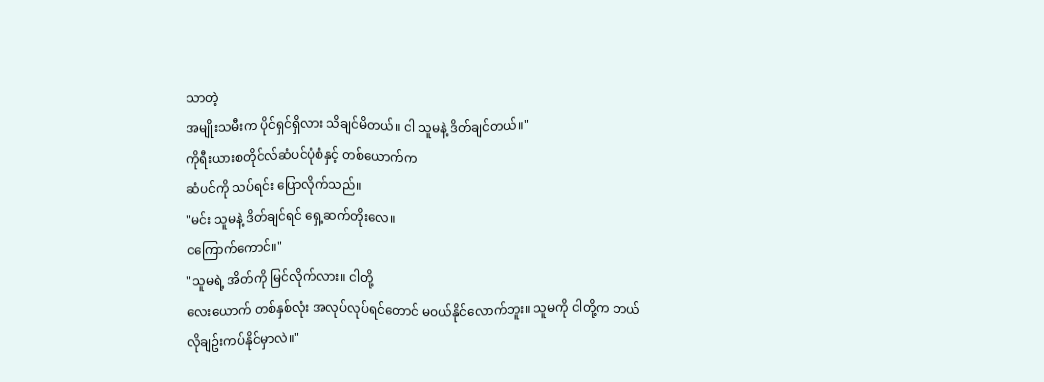သာတဲ့
အမျိုးသမီးက ပိုင်ရှင်ရှိလား သိချင်မိတယ်။ ငါ သူမနဲ့ ဒိတ်ချင်တယ်။"
ကိုရီးယားစတိုင်လ်ဆံပင်ပုံစံနှင့် တစ်ယောက်က
ဆံပင်ကို သပ်ရင်း ပြောလိုက်သည်။
"မင်း သူမနဲ့ ဒိတ်ချင်ရင် ရှေ့ဆက်တိုးလေ။
ငကြောက်ကောင်။"
"သူမရဲ့ အိတ်ကို မြင်လိုက်လား။ ငါတို့
လေးယောက် တစ်နှစ်လုံး အလုပ်လုပ်ရင်တောင် မဝယ်နိုင်လောက်ဘူး။ သူမကို ငါတို့က ဘယ်လိုချဥ်းကပ်နိုင်မှာလဲ။"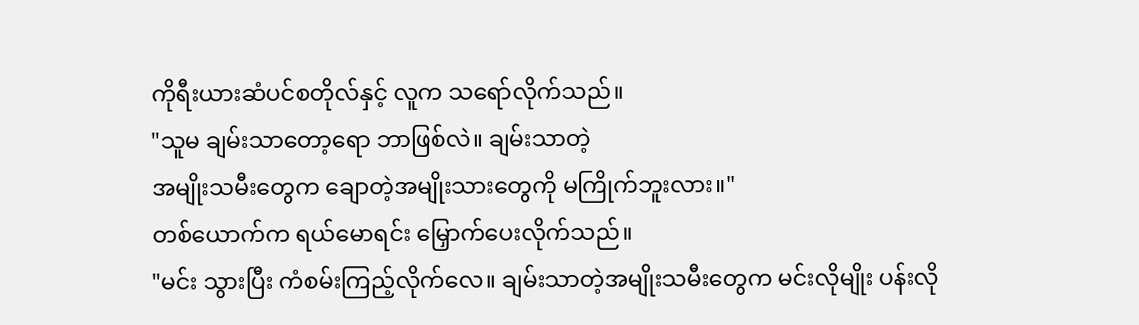ကိုရီးယားဆံပင်စတိုလ်နှင့် လူက သရော်လိုက်သည်။
"သူမ ချမ်းသာတော့ရော ဘာဖြစ်လဲ။ ချမ်းသာတဲ့
အမျိုးသမီးတွေက ချောတဲ့အမျိုးသားတွေကို မကြိုက်ဘူးလား။"
တစ်ယောက်က ရယ်မောရင်း မြှောက်ပေးလိုက်သည်။
"မင်း သွားပြီး ကံစမ်းကြည့်လိုက်လေ။ ချမ်းသာတဲ့အမျိုးသမီးတွေက မင်းလိုမျိုး ပန်းလို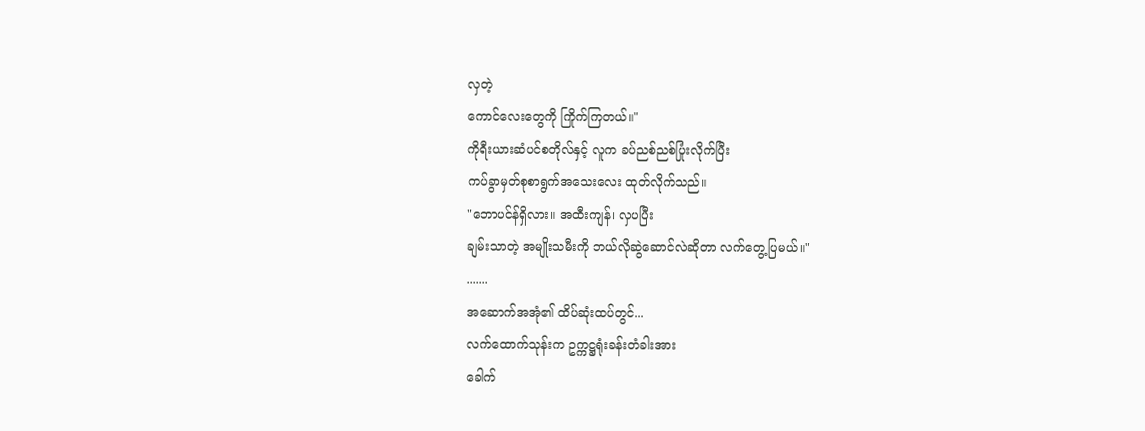လှတဲ့
ကောင်လေးတွေကို ကြိုက်ကြတယ်။"
ကိုရီးယားဆံပင်စတိုလ်နှင့် လူက ခပ်ညစ်ညစ်ပြုံးလိုက်ပြီး
ကပ်ခွာမှတ်စုစာရွက်အသေးလေး ထုတ်လိုက်သည်။
"ဘောပင်န်ရှိလား။ အထီးကျန်၊ လှပပြီး
ချမ်းသာတဲ့ အမျိုးသမီးကို ဘယ်လိုဆွဲဆောင်လဲဆိုတာ လက်တွေ့ပြမယ်။"
.......
အဆောက်အအုံ၏ ထိပ်ဆုံးထပ်တွင်...
လက်ထောက်သုန်းက ဥက္ကဋ္ဌရုံးခန်းတံခါးအား
ခေါက်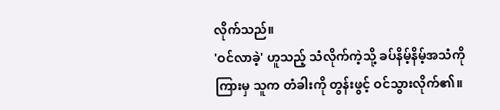လိုက်သည်။
'ဝင်လာခဲ့' ဟူသည့် သံလိုက်ကဲ့သို့ ခပ်နိမ့်နိမ့်အသံကို
ကြားမှ သူက တံခါးကို တွန်းဖွင့် ဝင်သွားလိုက်၏။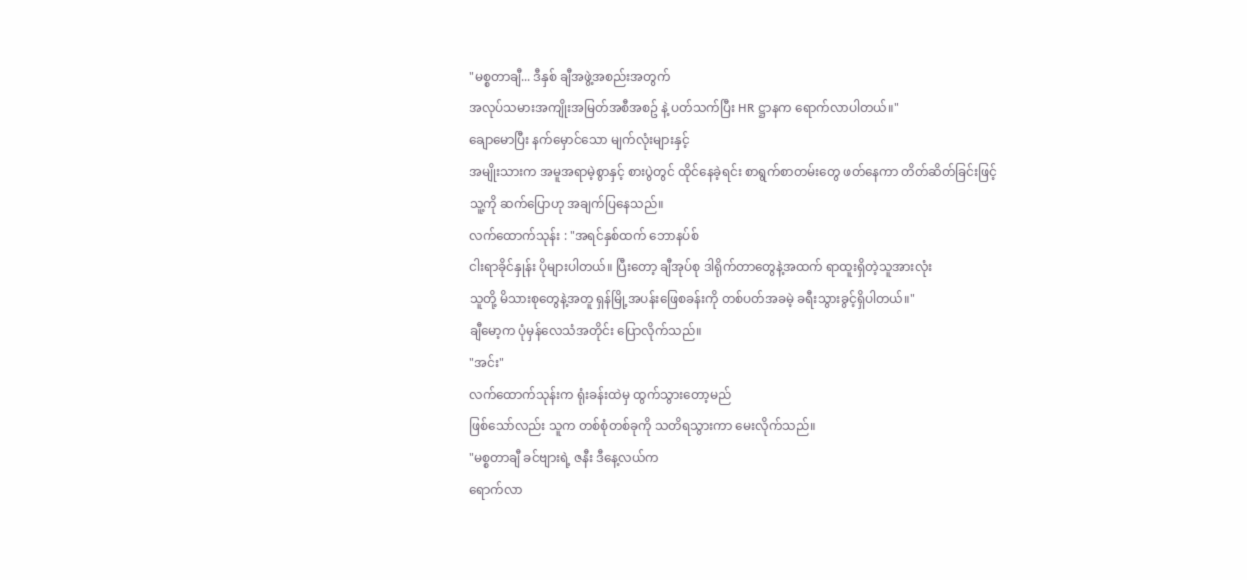"မစ္စတာချီ... ဒီနှစ် ချီအဖွဲ့အစည်းအတွက်
အလုပ်သမားအကျိုးအမြတ်အစီအစဥ် နဲ့ ပတ်သက်ပြီး HR ဋ္ဌာနက ရောက်လာပါတယ်။"
ချောမောပြီး နက်မှောင်သော မျက်လုံးများနှင့်
အမျိုးသားက အမူအရာမဲ့စွာနှင့် စားပွဲတွင် ထိုင်နေခဲ့ရင်း စာရွက်စာတမ်းတွေ ဖတ်နေကာ တိတ်ဆိတ်ခြင်းဖြင့်
သူ့ကို ဆက်ပြောဟု အချက်ပြနေသည်။
လက်ထောက်သုန်း : "အရင်နှစ်ထက် ဘောနပ်စ်
ငါးရာခိုင်နှုန်း ပိုများပါတယ်။ ပြီးတော့ ချီအုပ်စု ဒါရိုက်တာတွေနဲ့အထက် ရာထူးရှိတဲ့သူအားလုံး
သူတို့ မိသားစုတွေနဲ့အတူ ရှန်မြို့အပန်းဖြေစခန်းကို တစ်ပတ်အခမဲ့ ခရီးသွားခွင့်ရှိပါတယ်။"
ချီမော့က ပုံမှန်လေသံအတိုင်း ပြောလိုက်သည်။
"အင်း"
လက်ထောက်သုန်းက ရုံးခန်းထဲမှ ထွက်သွားတော့မည်
ဖြစ်သော်လည်း သူက တစ်စုံတစ်ခုကို သတိရသွားကာ မေးလိုက်သည်။
"မစ္စတာချီ ခင်ဗျားရဲ့ ဇနီး ဒီနေ့လယ်က
ရောက်လာ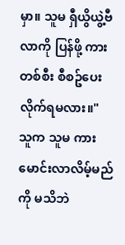မှာ။ သူမ ရှီယွိယွဲ့ဗီလာကို ပြန်ဖို့ ကားတစ်စီး စီစဥ်ပေးလိုက်ရမလား။"
သူက သူမ ကားမောင်းလာလိမ့်မည်ကို မသိဘဲ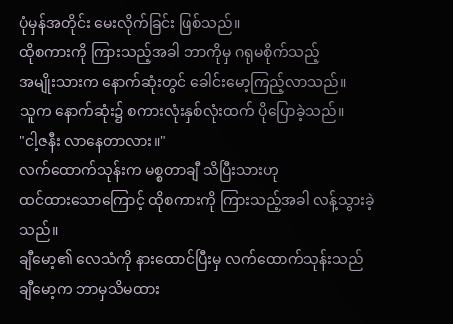ပုံမှန်အတိုင်း မေးလိုက်ခြင်း ဖြစ်သည်။
ထိုစကားကို ကြားသည့်အခါ ဘာကိုမှ ဂရုမစိုက်သည့်
အမျိုးသားက နောက်ဆုံးတွင် ခေါင်းမော့ကြည့်လာသည်။
သူက နောက်ဆုံး၌ စကားလုံးနှစ်လုံးထက် ပိုပြောခဲ့သည်။
"ငါ့ဇနီး လာနေတာလား။"
လက်ထောက်သုန်းက မစ္စတာချီ သိပြီးသားဟု
ထင်ထားသောကြောင့် ထိုစကားကို ကြားသည့်အခါ လန့်သွားခဲ့သည်။
ချီမော့၏ လေသံကို နားထောင်ပြီးမှ လက်ထောက်သုန်းသည်
ချီမော့က ဘာမှသိမထား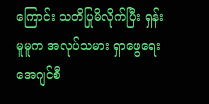ကြောင်း သတိပြုမိလိုက်ပြီး ရှန်းမူမူက အလုပ်သမား ရှာဖွေရေးအေဂျင်စီ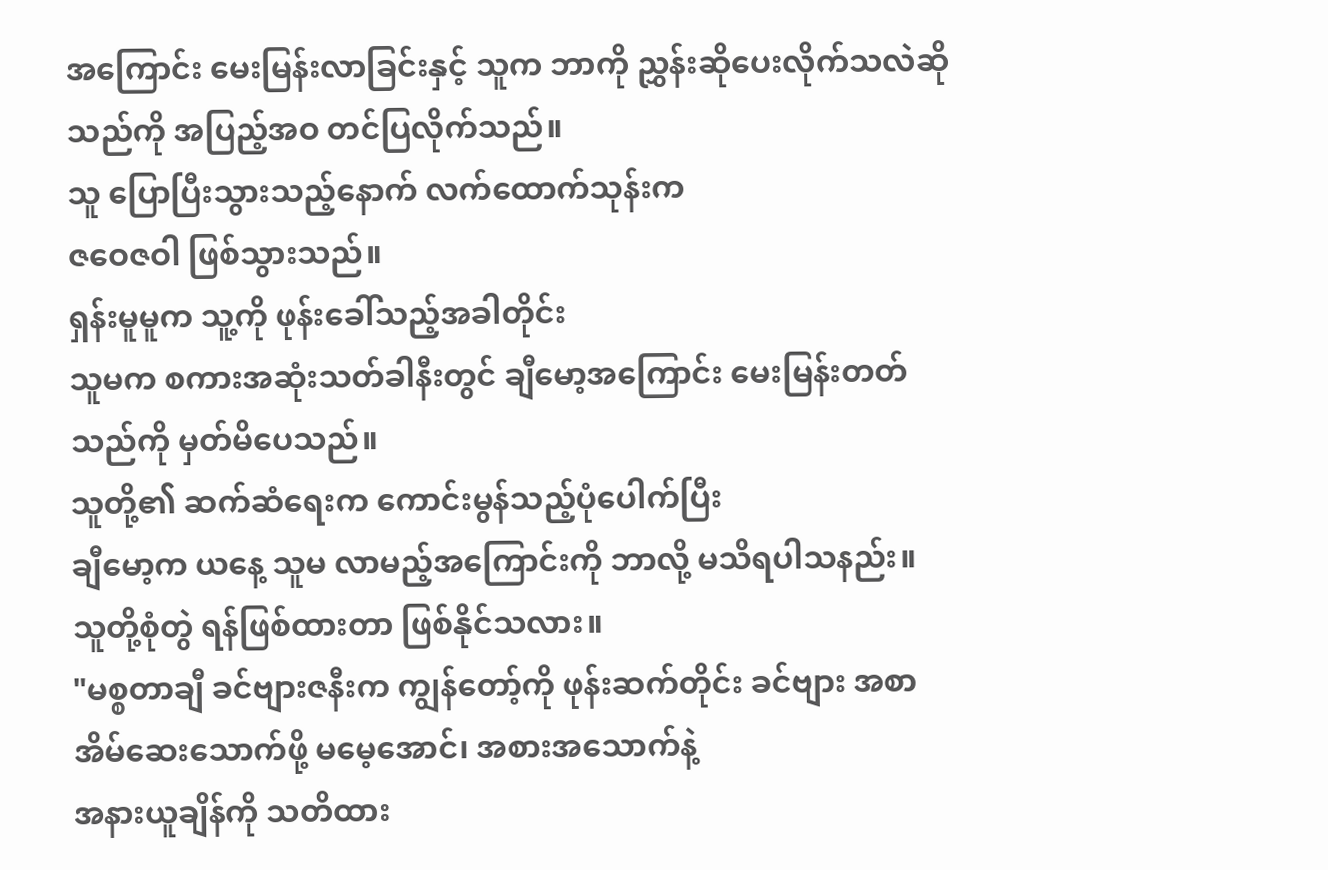အကြောင်း မေးမြန်းလာခြင်းနှင့် သူက ဘာကို ညွှန်းဆိုပေးလိုက်သလဲဆိုသည်ကို အပြည့်အဝ တင်ပြလိုက်သည်။
သူ ပြောပြီးသွားသည့်နောက် လက်ထောက်သုန်းက
ဇဝေဇဝါ ဖြစ်သွားသည်။
ရှန်းမူမူက သူ့ကို ဖုန်းခေါ်သည့်အခါတိုင်း
သူမက စကားအဆုံးသတ်ခါနီးတွင် ချီမော့အကြောင်း မေးမြန်းတတ်သည်ကို မှတ်မိပေသည်။
သူတို့၏ ဆက်ဆံရေးက ကောင်းမွန်သည့်ပုံပေါက်ပြီး
ချီမော့က ယနေ့ သူမ လာမည့်အကြောင်းကို ဘာလို့ မသိရပါသနည်း။
သူတို့စုံတွဲ ရန်ဖြစ်ထားတာ ဖြစ်နိုင်သလား။
"မစ္စတာချီ ခင်ဗျားဇနီးက ကျွန်တော့်ကို ဖုန်းဆက်တိုင်း ခင်ဗျား အစာအိမ်ဆေးသောက်ဖို့ မမေ့အောင်၊ အစားအသောက်နဲ့
အနားယူချိန်ကို သတိထား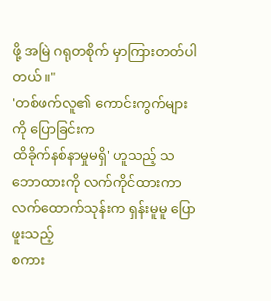ဖို့ အမြဲ ဂရုတစိုက် မှာကြားတတ်ပါတယ်။"
'တစ်ဖက်လူ၏ ကောင်းကွက်များကို ပြောခြင်းက
ထိခိုက်နစ်နာမှုမရှိ' ဟူသည့် သဘောထားကို လက်ကိုင်ထားကာ လက်ထောက်သုန်းက ရှန်းမူမူ ပြောဖူးသည့်
စကား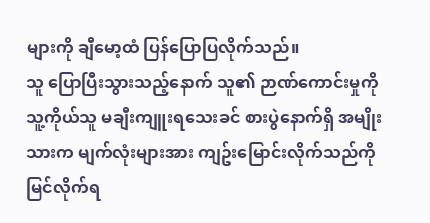များကို ချီမော့ထံ ပြန်ပြောပြလိုက်သည်။
သူ ပြောပြီးသွားသည့်နောက် သူ၏ ဉာဏ်ကောင်းမှုကို
သူ့ကိုယ်သူ မချီးကျူးရသေးခင် စားပွဲနောက်ရှိ အမျိုးသားက မျက်လုံးများအား ကျဥ်းမြောင်းလိုက်သည်ကို
မြင်လိုက်ရ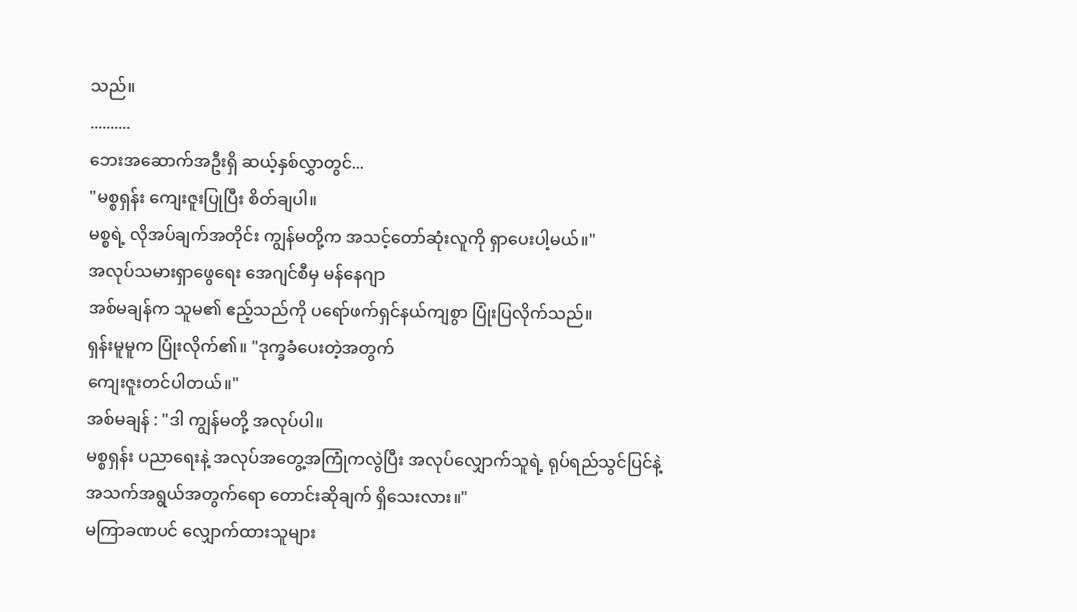သည်။
..........
ဘေးအဆောက်အဦးရှိ ဆယ့်နှစ်လွှာတွင်...
"မစ္စရှန်း ကျေးဇူးပြုပြီး စိတ်ချပါ။
မစ္စရဲ့ လိုအပ်ချက်အတိုင်း ကျွန်မတို့က အသင့်တော်ဆုံးလူကို ရှာပေးပါ့မယ်။"
အလုပ်သမားရှာဖွေရေး အေဂျင်စီမှ မန်နေဂျာ
အစ်မချန်က သူမ၏ ဧည့်သည်ကို ပရော်ဖက်ရှင်နယ်ကျစွာ ပြုံးပြလိုက်သည်။
ရှန်းမူမူက ပြုံးလိုက်၏။ "ဒုက္ခခံပေးတဲ့အတွက်
ကျေးဇူးတင်ပါတယ်။"
အစ်မချန် : "ဒါ ကျွန်မတို့ အလုပ်ပါ။
မစ္စရှန်း ပညာရေးနဲ့ အလုပ်အတွေ့အကြုံကလွဲပြီး အလုပ်လျှောက်သူရဲ့ ရုပ်ရည်သွင်ပြင်နဲ့
အသက်အရွယ်အတွက်ရော တောင်းဆိုချက် ရှိသေးလား။"
မကြာခဏပင် လျှောက်ထားသူများ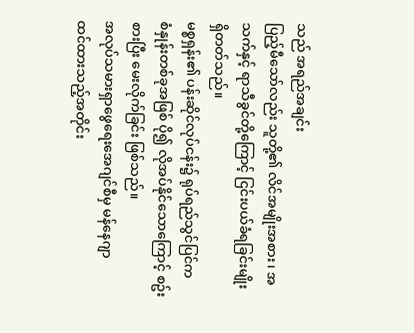သည် အရည်အချင်း
ပြည့်မီသော်လည်း သူတို့၏ လိင်အမျိုးအစား၊ အသက်နှင့် ရာသီခွင်တို့ကြောင့် ငြင်းပယ်ခံရခြင်းမျိုး
ရှိတတ်သည်။
မစ္စရှန်း၏ ပန်းဆိုင်လုပ်ငန်း၌ ရုပ်ရည်သွင်ပြင်က
စံနှုန်းတစ်ခုအဖြစ် ပို၍ လိုအပ်နိုင်သောကြောင့် စဥ်းစားပြီး မေးလိုက်ခြင်း ဖြစ်သည်။
အလုပ်သမားရှာဖွေရေးအေဂျင်စီမှ မန်နေဂျာ
ထင်ထားသည့်အတိုင်း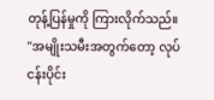တုန့်ပြန်မှုကို ကြားလိုက်သည်။
"အမျိုးသမီးအတွက်တော့ လုပ်ငန်းပိုင်း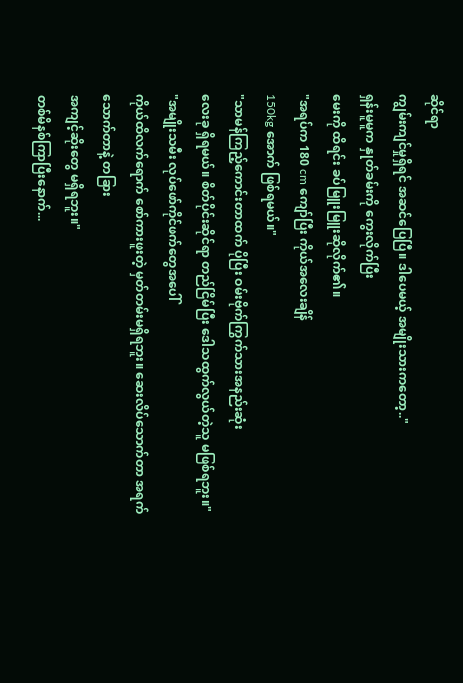ဆိုင်ရာ
ကျွမ်းကျင်မှုရှိရင် အဆင်ပြေပြီ။ ဒါပေမယ့် အမျိုးသားကတော့.."
ရှန်းမူမူက နှုတ်ခမ်းကို ကွေးလိုက်ပြီး
မေးကို ထိရင်း ခပ်မြူးမြူးဆိုလိုက်၏။
"အရပ်က 180 cm ကျော်ပြီး ကိုယ်အလေးချိန်
150kg အောက် ဖြစ်ရမယ်။"
"သာမန်ကြည့်ကောင်းတာထက် ပိုပြီး ဝမ်းဗိုက်ကြွက်သားအနည်းဆုံး
လေးခု ရှိရမယ်။ စိတ်ပိုင်းဆိုင်ရာ တည်ငြိမ်ပြီး ဒေါသထွက်လွယ်တဲ့သူ မဖြစ်ရဘူး။"
"အမျိုးသမီး လုပ်ဖော်ကိုင်ဖက်တွေအပေါ်
ကိုယ်ထိလက်ရောက် စော်ကားဖူးတဲ့ မှတ်တမ်းမရှိရဘူး။ ဆေးလိပ်သောက်တာ အရက်သောက်တာနဲ့ တခြား
အကျင့်ဆိုးတွေ မရှိရဘူး။"
တစ်မိနစ်ကြာပြီးနောက်...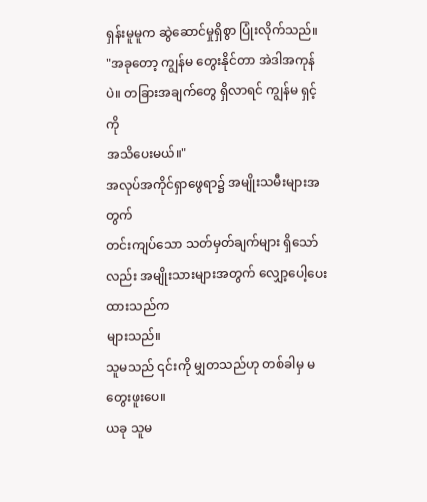ရှန်းမူမူက ဆွဲဆောင်မှုရှိစွာ ပြုံးလိုက်သည်။
"အခုတော့ ကျွန်မ တွေးနိုင်တာ အဲဒါအကုန်ပဲ။ တခြားအချက်တွေ ရှိလာရင် ကျွန်မ ရှင့်ကို
အသိပေးမယ်။"
အလုပ်အကိုင်ရှာဖွေရာ၌ အမျိုးသမီးများအတွက်
တင်းကျပ်သော သတ်မှတ်ချက်များ ရှိသော်လည်း အမျိုးသားများအတွက် လျှော့ပေါ့ပေးထားသည်က
များသည်။
သူမသည် ၎င်းကို မျှတသည်ဟု တစ်ခါမှ မတွေးဖူးပေ။
ယခု သူမ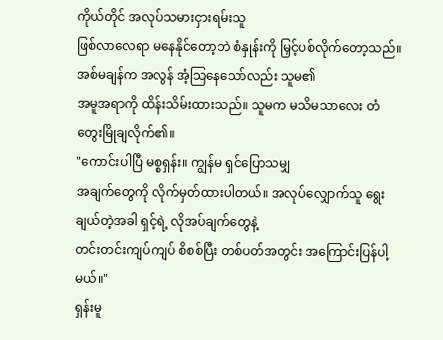ကိုယ်တိုင် အလုပ်သမားငှားရမ်းသူ
ဖြစ်လာလေရာ မနေနိုင်တော့ဘဲ စံနှုန်းကို မြှင့်ပစ်လိုက်တော့သည်။
အစ်မချန်က အလွန် အံ့သြနေသော်လည်း သူမ၏
အမူအရာကို ထိန်းသိမ်းထားသည်။ သူမက မသိမသာလေး တံတွေးမြိုချလိုက်၏။
"ကောင်းပါပြီ မစ္စရှန်း။ ကျွန်မ ရှင်ပြောသမျှ
အချက်တွေကို လိုက်မှတ်ထားပါတယ်။ အလုပ်လျှောက်သူ ရွေးချယ်တဲ့အခါ ရှင့်ရဲ့ လိုအပ်ချက်တွေနဲ့
တင်းတင်းကျပ်ကျပ် စိစစ်ပြီး တစ်ပတ်အတွင်း အကြောင်းပြန်ပါ့မယ်။"
ရှန်းမူ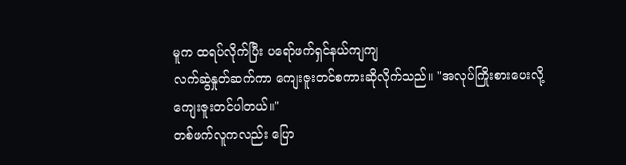မူက ထရပ်လိုက်ပြီး ပရော်ဖက်ရှင်နယ်ကျကျ
လက်ဆွဲနှုတ်ဆက်ကာ ကျေးဇူးတင်စကားဆိုလိုက်သည်။ "အလုပ်ကြိုးစားပေးလို့ ကျေးဇူးတင်ပါတယ်။"
တစ်ဖက်လူကလည်း ပြော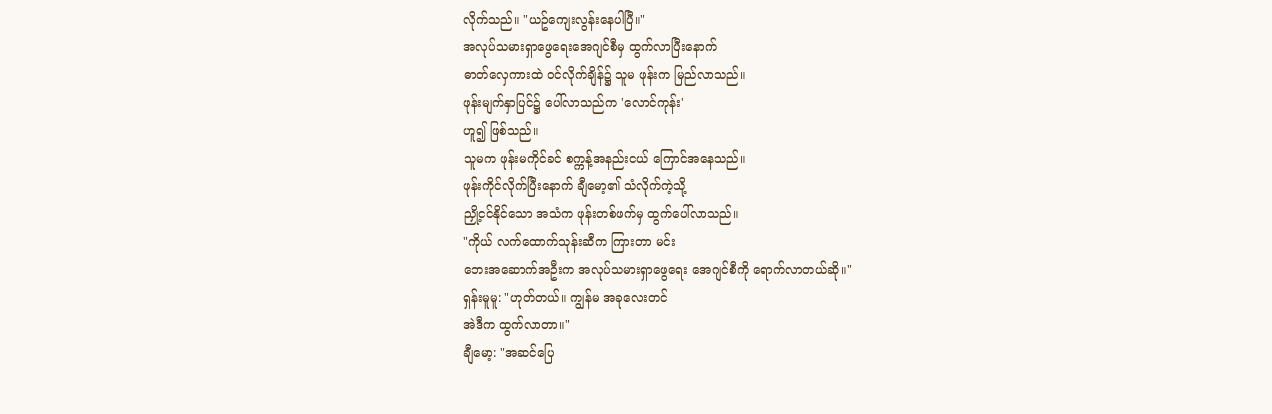လိုက်သည်။ "ယဥ်ကျေးလွန်းနေပါပြီ။"
အလုပ်သမားရှာဖွေရေးအေဂျင်စီမှ ထွက်လာပြီးနောက်
ဓာတ်လှေကားထဲ ဝင်လိုက်ချိန်၌ သူမ ဖုန်းက မြည်လာသည်။
ဖုန်းမျက်နှာပြင်၌ ပေါ်လာသည်က 'လောင်ကုန်း'
ဟူ၍ ဖြစ်သည်။
သူမက ဖုန်းမကိုင်ခင် စက္ကန့်အနည်းငယ် ကြောင်အနေသည်။
ဖုန်းကိုင်လိုက်ပြီးနောက် ချီမော့၏ သံလိုက်ကဲ့သို့
ညှို့ငင်နိုင်သော အသံက ဖုန်းတစ်ဖက်မှ ထွက်ပေါ်လာသည်။
"ကိုယ် လက်ထောက်သုန်းဆီက ကြားတာ မင်း
ဘေးအဆောက်အဦးက အလုပ်သမားရှာဖွေရေး အေဂျင်စီကို ရောက်လာတယ်ဆို။"
ရှန်းမူမူ: "ဟုတ်တယ်။ ကျွန်မ အခုလေးတင်
အဲဒီက ထွက်လာတာ။"
ချီမော့: "အဆင်ပြေ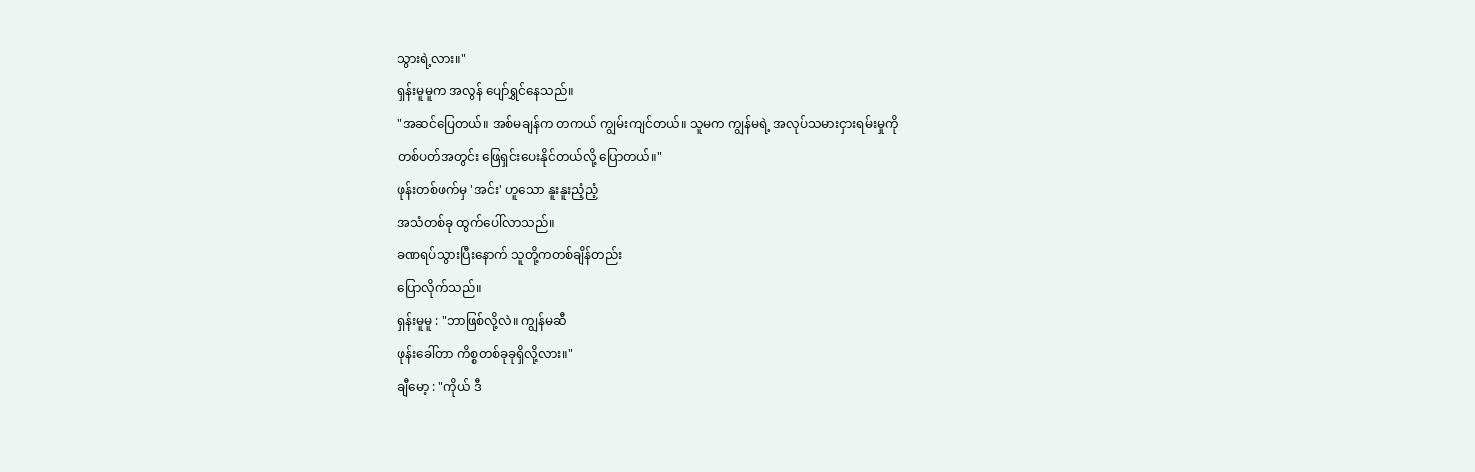သွားရဲ့လား။"
ရှန်းမူမူက အလွန် ပျော်ရွှင်နေသည်။
"အဆင်ပြေတယ်။ အစ်မချန်က တကယ် ကျွမ်းကျင်တယ်။ သူမက ကျွန်မရဲ့ အလုပ်သမားငှားရမ်းမှုကို
တစ်ပတ်အတွင်း ဖြေရှင်းပေးနိုင်တယ်လို့ ပြောတယ်။"
ဖုန်းတစ်ဖက်မှ 'အင်း' ဟူသော နူးနူးညံ့ညံ့
အသံတစ်ခု ထွက်ပေါ်လာသည်။
ခဏရပ်သွားပြီးနောက် သူတို့ကတစ်ချိန်တည်း
ပြောလိုက်သည်။
ရှန်းမူမူ : "ဘာဖြစ်လို့လဲ။ ကျွန်မဆီ
ဖုန်းခေါ်တာ ကိစ္စတစ်ခုခုရှိလို့လား။"
ချီမော့ : "ကိုယ် ဒီ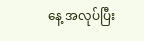နေ့ အလုပ်ပြီး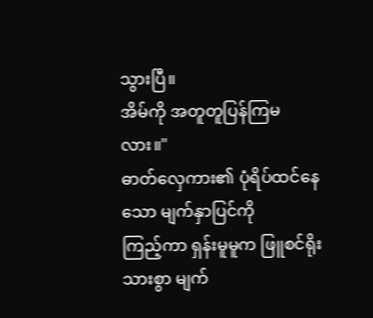သွားပြီ။
အိမ်ကို အတူတူပြန်ကြမလား။"
ဓာတ်လှေကား၏ ပုံရိပ်ထင်နေသော မျက်နှာပြင်ကို
ကြည့်ကာ ရှန်းမူမူက ဖြူစင်ရိုးသားစွာ မျက်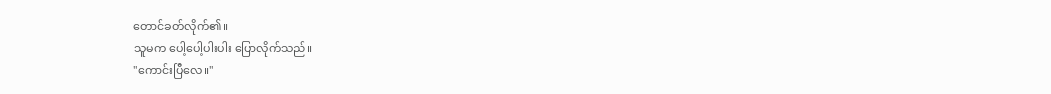တောင်ခတ်လိုက်၏။
သူမက ပေါ့ပေါ့ပါးပါး ပြောလိုက်သည်။
"ကောင်းပြီလေ။"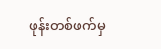ဖုန်းတစ်ဖက်မှ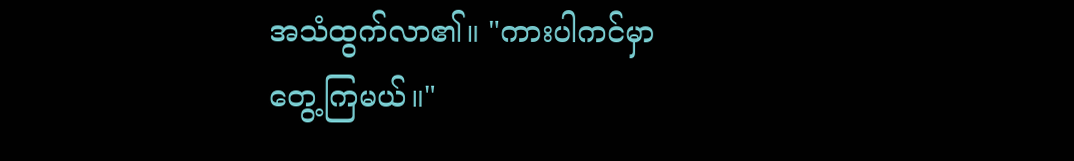အသံထွက်လာ၏။ "ကားပါကင်မှာ
တွေ့ကြမယ်။"